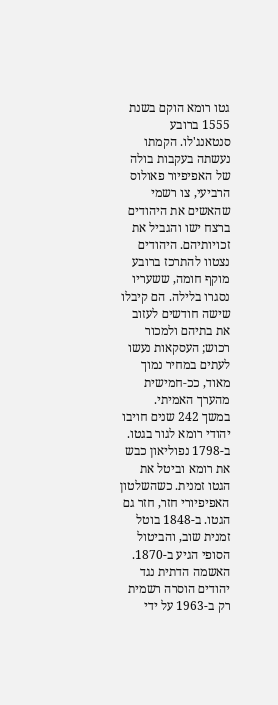גטו רומא הוקם בשנת 1555 ברובע סנטאנג'לו. הקמתו נעשתה בעקבות בולה של האפיפיור פאולוס הרביעי, צו רשמי שהאשים את היהודים ברצח ישו והגביל את זכויותיהם. היהודים נצטוו להתרכז ברובע מוקף חומה, ששעריו נסגרו בלילה. הם קיבלו שישה חודשים לעזוב את בתיהם ולמכור רכוש; העסקאות נעשו לעתים במחיר נמוך מאוד, ככ‑חמישית מהערך האמיתי.
במשך 242 שנים חויבו יהודי רומא לגור בגטו. ב-1798 נפוליאון כבש את רומא וביטל את הגטו זמנית. כשהשלטון האפיפיורי חזר, חזר גם הגטו. ב-1848 בוטל זמנית שוב, והביטול הסופי הגיע ב-1870. האשמה הדתית נגד יהודים הוסרה רשמית רק ב-1963 על ידי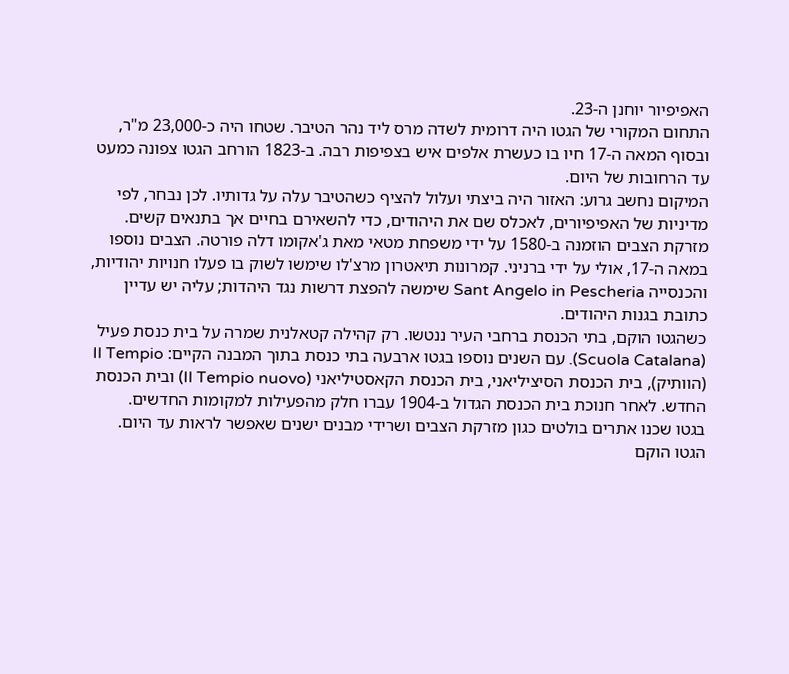האפיפיור יוחנן ה-23.
התחום המקורי של הגטו היה דרומית לשדה מרס ליד נהר הטיבר. שטחו היה כ-23,000 מ"ר, ובסוף המאה ה-17 חיו בו כעשרת אלפים איש בצפיפות רבה. ב-1823 הורחב הגטו צפונה כמעט עד הרחובות של היום.
המיקום נחשב גרוע: האזור היה ביצתי ועלול להציף כשהטיבר עלה על גדותיו. לכן נבחר, לפי מדיניות של האפיפיורים, לאכלס שם את היהודים, כדי להשאירם בחיים אך בתנאים קשים.
מזרקת הצבים הוזמנה ב-1580 על ידי משפחת מטאי מאת ג'אקומו דלה פורטה. הצבים נוספו במאה ה-17, אולי על ידי ברניני. קמרונות תיאטרון מרצ'לו שימשו לשוק בו פעלו חנויות יהודיות, והכנסייה Sant Angelo in Pescheria שימשה להפצת דרשות נגד היהדות; עליה יש עדיין כתובת בגנות היהודים.
כשהגטו הוקם, בתי הכנסת ברחבי העיר ננטשו. רק קהילה קטאלנית שמרה על בית כנסת פעיל (Scuola Catalana). עם השנים נוספו בגטו ארבעה בתי כנסת בתוך המבנה הקיים: Il Tempio (הוותיק), בית הכנסת הסיציליאני, בית הכנסת הקאסטיליאני (Il Tempio nuovo) ובית הכנסת החדש. לאחר חנוכת בית הכנסת הגדול ב-1904 עברו חלק מהפעילות למקומות החדשים.
בגטו שכנו אתרים בולטים כגון מזרקת הצבים ושרידי מבנים ישנים שאפשר לראות עד היום.
הגטו הוקם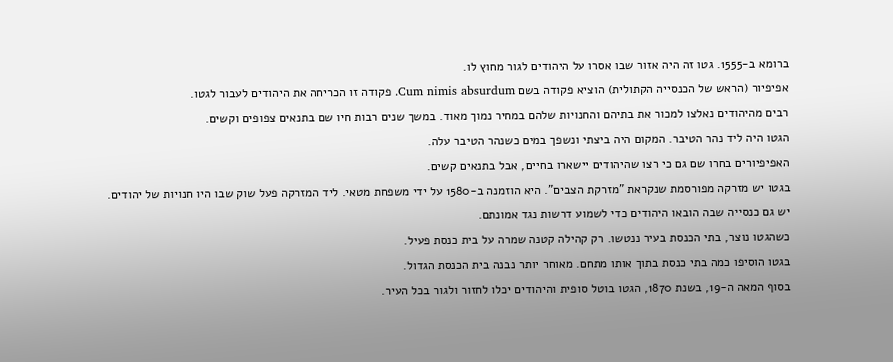ברומא ב-1555. גטו זה היה אזור שבו אסרו על היהודים לגור מחוץ לו.
אפיפיור (הראש של הכנסייה הקתולית) הוציא פקודה בשם Cum nimis absurdum. פקודה זו הכריחה את היהודים לעבור לגטו.
רבים מהיהודים נאלצו למכור את בתיהם והחנויות שלהם במחיר נמוך מאוד. במשך שנים רבות חיו שם בתנאים צפופים וקשים.
הגטו היה ליד נהר הטיבר. המקום היה ביצתי ונשפך במים כשנהר הטיבר עלה.
האפיפיורים בחרו שם גם כי רצו שהיהודים יישארו בחיים, אבל בתנאים קשים.
בגטו יש מזרקה מפורסמת שנקראת "מזרקת הצבים". היא הוזמנה ב-1580 על ידי משפחת מטאי. ליד המזרקה פעל שוק שבו היו חנויות של יהודים.
יש גם כנסייה שבה הובאו היהודים כדי לשמוע דרשות נגד אמונתם.
כשהגטו נוצר, בתי הכנסת בעיר ננטשו. רק קהילה קטנה שמרה על בית כנסת פעיל.
בגטו הוסיפו כמה בתי כנסת בתוך אותו מתחם. מאוחר יותר נבנה בית הכנסת הגדול.
בסוף המאה ה-19, בשנת 1870, הגטו בוטל סופית והיהודים יכלו לחזור ולגור בכל העיר.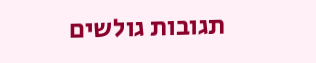תגובות גולשים